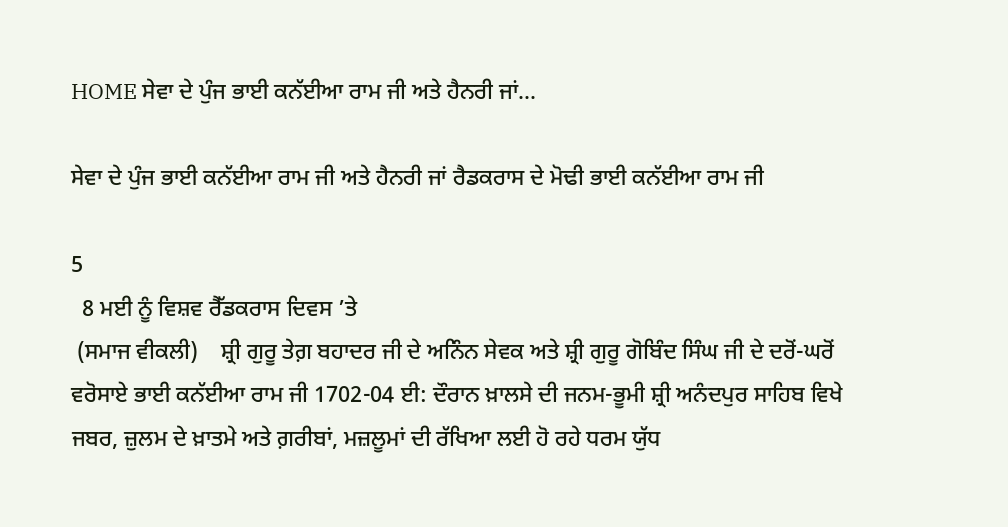HOME ਸੇਵਾ ਦੇ ਪੁੰਜ ਭਾਈ ਕਨੱਈਆ ਰਾਮ ਜੀ ਅਤੇ ਹੈਨਰੀ ਜਾਂ...

ਸੇਵਾ ਦੇ ਪੁੰਜ ਭਾਈ ਕਨੱਈਆ ਰਾਮ ਜੀ ਅਤੇ ਹੈਨਰੀ ਜਾਂ ਰੈਡਕਰਾਸ ਦੇ ਮੋਢੀ ਭਾਈ ਕਨੱਈਆ ਰਾਮ ਜੀ

5
  8 ਮਈ ਨੂੰ ਵਿਸ਼ਵ ਰੈੱਡਕਰਾਸ ਦਿਵਸ ’ਤੇ
 (ਸਮਾਜ ਵੀਕਲੀ)    ਸ਼੍ਰੀ ਗੁਰੂ ਤੇਗ਼ ਬਹਾਦਰ ਜੀ ਦੇ ਅਨਿੰਨ ਸੇਵਕ ਅਤੇ ਸ਼੍ਰੀ ਗੁਰੂ ਗੋਬਿੰਦ ਸਿੰਘ ਜੀ ਦੇ ਦਰੋਂ-ਘਰੋਂ ਵਰੋਸਾਏ ਭਾਈ ਕਨੱਈਆ ਰਾਮ ਜੀ 1702-04 ਈ: ਦੌਰਾਨ ਖ਼ਾਲਸੇ ਦੀ ਜਨਮ-ਭੂਮੀ ਸ਼੍ਰੀ ਅਨੰਦਪੁਰ ਸਾਹਿਬ ਵਿਖੇ ਜਬਰ, ਜ਼ੁਲਮ ਦੇ ਖ਼ਾਤਮੇ ਅਤੇ ਗ਼ਰੀਬਾਂ, ਮਜ਼ਲੂਮਾਂ ਦੀ ਰੱਖਿਆ ਲਈ ਹੋ ਰਹੇ ਧਰਮ ਯੁੱਧ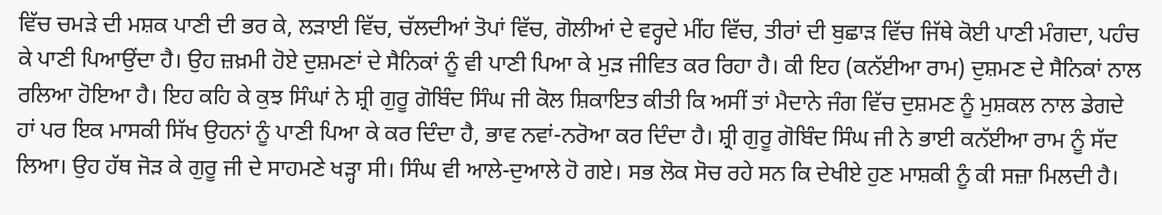ਵਿੱਚ ਚਮੜੇ ਦੀ ਮਸ਼ਕ ਪਾਣੀ ਦੀ ਭਰ ਕੇ, ਲੜਾਈ ਵਿੱਚ, ਚੱਲਦੀਆਂ ਤੋਪਾਂ ਵਿੱਚ, ਗੋਲੀਆਂ ਦੇ ਵਰ੍ਹਦੇ ਮੀਂਹ ਵਿੱਚ, ਤੀਰਾਂ ਦੀ ਬੁਛਾੜ ਵਿੱਚ ਜਿੱਥੇ ਕੋਈ ਪਾਣੀ ਮੰਗਦਾ, ਪਹੰਚ ਕੇ ਪਾਣੀ ਪਿਆਉਂਦਾ ਹੈ। ਉਹ ਜ਼ਖ਼ਮੀ ਹੋਏ ਦੁਸ਼ਮਣਾਂ ਦੇ ਸੈਨਿਕਾਂ ਨੂੰ ਵੀ ਪਾਣੀ ਪਿਆ ਕੇ ਮੁੜ ਜੀਵਿਤ ਕਰ ਰਿਹਾ ਹੈ। ਕੀ ਇਹ (ਕਨੱਈਆ ਰਾਮ) ਦੁਸ਼ਮਣ ਦੇ ਸੈਨਿਕਾਂ ਨਾਲ ਰਲਿਆ ਹੋਇਆ ਹੈ। ਇਹ ਕਹਿ ਕੇ ਕੁਝ ਸਿੰਘਾਂ ਨੇ ਸ਼੍ਰੀ ਗੁਰੂ ਗੋਬਿੰਦ ਸਿੰਘ ਜੀ ਕੋਲ ਸ਼ਿਕਾਇਤ ਕੀਤੀ ਕਿ ਅਸੀਂ ਤਾਂ ਮੈਦਾਨੇ ਜੰਗ ਵਿੱਚ ਦੁਸ਼ਮਣ ਨੂੰ ਮੁਸ਼ਕਲ ਨਾਲ ਡੇਗਦੇ ਹਾਂ ਪਰ ਇਕ ਮਾਸਕੀ ਸਿੱਖ ਉਹਨਾਂ ਨੂੰ ਪਾਣੀ ਪਿਆ ਕੇ ਕਰ ਦਿੰਦਾ ਹੈ, ਭਾਵ ਨਵਾਂ-ਨਰੋਆ ਕਰ ਦਿੰਦਾ ਹੈ। ਸ਼੍ਰੀ ਗੁਰੂ ਗੋਬਿੰਦ ਸਿੰਘ ਜੀ ਨੇ ਭਾਈ ਕਨੱਈਆ ਰਾਮ ਨੂੰ ਸੱਦ ਲਿਆ। ਉਹ ਹੱਥ ਜੋੜ ਕੇ ਗੁਰੂ ਜੀ ਦੇ ਸਾਹਮਣੇ ਖੜ੍ਹਾ ਸੀ। ਸਿੰਘ ਵੀ ਆਲੇ-ਦੁਆਲੇ ਹੋ ਗਏ। ਸਭ ਲੋਕ ਸੋਚ ਰਹੇ ਸਨ ਕਿ ਦੇਖੀਏ ਹੁਣ ਮਾਸ਼ਕੀ ਨੂੰ ਕੀ ਸਜ਼ਾ ਮਿਲਦੀ ਹੈ।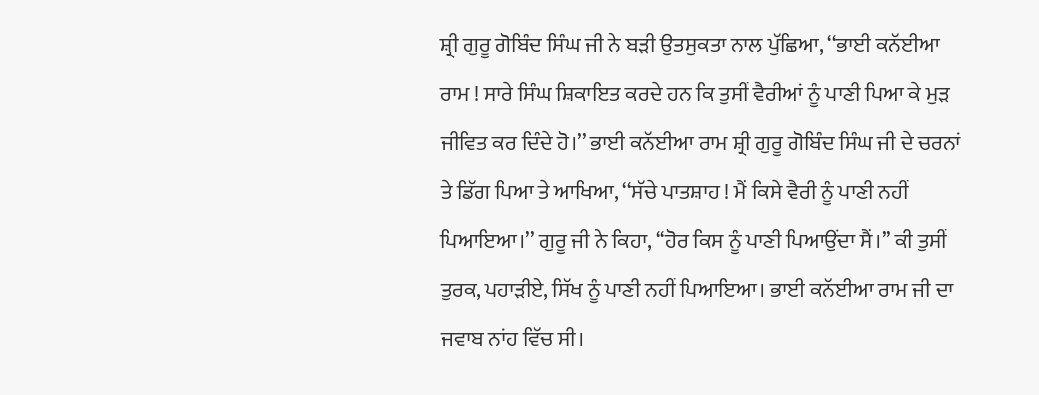ਸ਼੍ਰੀ ਗੁਰੂ ਗੋਬਿੰਦ ਸਿੰਘ ਜੀ ਨੇ ਬੜੀ ਉਤਸੁਕਤਾ ਨਾਲ ਪੁੱਛਿਆ, ‘‘ਭਾਈ ਕਨੱਈਆ ਰਾਮ ! ਸਾਰੇ ਸਿੰਘ ਸ਼ਿਕਾਇਤ ਕਰਦੇ ਹਨ ਕਿ ਤੁਸੀਂ ਵੈਰੀਆਂ ਨੂੰ ਪਾਣੀ ਪਿਆ ਕੇ ਮੁੜ ਜੀਵਿਤ ਕਰ ਦਿੰਦੇ ਹੋ।’’ ਭਾਈ ਕਨੱਈਆ ਰਾਮ ਸ਼੍ਰੀ ਗੁਰੂ ਗੋਬਿੰਦ ਸਿੰਘ ਜੀ ਦੇ ਚਰਨਾਂ ਤੇ ਡਿੱਗ ਪਿਆ ਤੇ ਆਖਿਆ, ‘‘ਸੱਚੇ ਪਾਤਸ਼ਾਹ ! ਮੈਂ ਕਿਸੇ ਵੈਰੀ ਨੂੰ ਪਾਣੀ ਨਹੀਂ ਪਿਆਇਆ।’’ ਗੁਰੂ ਜੀ ਨੇ ਕਿਹਾ, ‘‘ਹੋਰ ਕਿਸ ਨੂੰ ਪਾਣੀ ਪਿਆਉਂਦਾ ਸੈਂ।’’ ਕੀ ਤੁਸੀਂ ਤੁਰਕ, ਪਹਾੜੀਏ, ਸਿੱਖ ਨੂੰ ਪਾਣੀ ਨਹੀਂ ਪਿਆਇਆ। ਭਾਈ ਕਨੱਈਆ ਰਾਮ ਜੀ ਦਾ ਜਵਾਬ ਨਾਂਹ ਵਿੱਚ ਸੀ।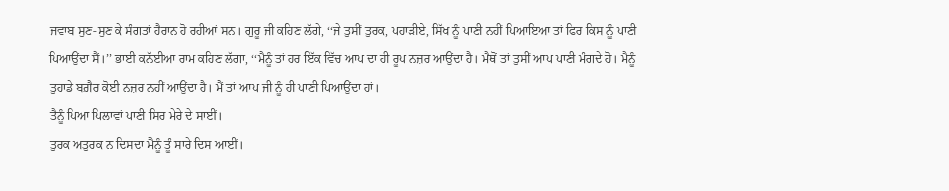ਜਵਾਬ ਸੁਣ-ਸੁਣ ਕੇ ਸੰਗਤਾਂ ਹੈਰਾਨ ਹੋ ਰਹੀਆਂ ਸਨ। ਗੁਰੂ ਜੀ ਕਹਿਣ ਲੱਗੇ, ‘‘ਜੇ ਤੁਸੀਂ ਤੁਰਕ, ਪਹਾੜੀਏ, ਸਿੱਖ ਨੂੰ ਪਾਣੀ ਨਹੀਂ ਪਿਆਇਆ ਤਾਂ ਫਿਰ ਕਿਸ ਨੂੰ ਪਾਣੀ ਪਿਆਉਂਦਾ ਸੈਂ।’’ ਭਾਈ ਕਨੱਈਆ ਰਾਮ ਕਹਿਣ ਲੱਗਾ, ‘‘ਮੈਨੂੰ ਤਾਂ ਹਰ ਇੱਕ ਵਿੱਚ ਆਪ ਦਾ ਹੀ ਰੂਪ ਨਜ਼ਰ ਆਉਂਦਾ ਹੈ। ਮੈਥੋਂ ਤਾਂ ਤੁਸੀਂ ਆਪ ਪਾਣੀ ਮੰਗਦੇ ਹੋ। ਮੈਨੂੰ ਤੁਹਾਡੇ ਬਗ਼ੈਰ ਕੋਈ ਨਜ਼ਰ ਨਹੀਂ ਆਉਂਦਾ ਹੈ। ਮੈਂ ਤਾਂ ਆਪ ਜੀ ਨੂੰ ਹੀ ਪਾਣੀ ਪਿਆਉਂਦਾ ਹਾਂ।
ਤੈਨੂੰ ਪਿਆ ਪਿਲਾਵਾਂ ਪਾਣੀ ਸਿਰ ਮੇਰੇ ਦੇ ਸਾਈਂ।
ਤੁਰਕ ਅਤੁਰਕ ਨ ਦਿਸਦਾ ਮੈਨੂੰ ਤੂੰ ਸਾਰੇ ਦਿਸ ਆਈਂ।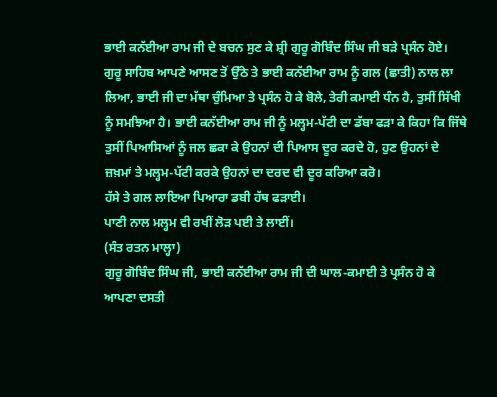ਭਾਈ ਕਨੱਈਆ ਰਾਮ ਜੀ ਦੇ ਬਚਨ ਸੁਣ ਕੇ ਸ਼੍ਰੀ ਗੁਰੂ ਗੋਬਿੰਦ ਸਿੰਘ ਜੀ ਬੜੇ ਪ੍ਰਸੰਨ ਹੋਏ। ਗੁਰੂ ਸਾਹਿਬ ਆਪਣੇ ਆਸਣ ਤੋਂ ਉੱਠੇ ਤੇ ਭਾਈ ਕਨੱਈਆ ਰਾਮ ਨੂੰ ਗਲ (ਛਾਤੀ) ਨਾਲ ਲਾ ਲਿਆ, ਭਾਈ ਜੀ ਦਾ ਮੱਥਾ ਚੁੰਮਿਆ ਤੇ ਪ੍ਰਸੰਨ ਹੋ ਕੇ ਬੋਲੇ, ਤੇਰੀ ਕਮਾਈ ਧੰਨ ਹੈ, ਤੁਸੀਂ ਸਿੱਖੀ ਨੂੰ ਸਮਝਿਆ ਹੈ। ਭਾਈ ਕਨੱਈਆ ਰਾਮ ਜੀ ਨੂੰ ਮਲ੍ਹਮ-ਪੱਟੀ ਦਾ ਡੱਬਾ ਫੜਾ ਕੇ ਕਿਹਾ ਕਿ ਜਿੱਥੇ ਤੁਸੀਂ ਪਿਆਸਿਆਂ ਨੂੰ ਜਲ ਛਕਾ ਕੇ ਉਹਨਾਂ ਦੀ ਪਿਆਸ ਦੂਰ ਕਰਦੇ ਹੋ, ਹੁਣ ਉਹਨਾਂ ਦੇ ਜ਼ਖ਼ਮਾਂ ਤੇ ਮਲ੍ਹਮ-ਪੱਟੀ ਕਰਕੇ ਉਹਨਾਂ ਦਾ ਦਰਦ ਵੀ ਦੂਰ ਕਰਿਆ ਕਰੋ।
ਹੱਸੇ ਤੇ ਗਲ ਲਾਇਆ ਪਿਆਰਾ ਡਬੀ ਹੱਥ ਫੜਾਈ।
ਪਾਣੀ ਨਾਲ ਮਲ੍ਹਮ ਵੀ ਰਖੀਂ ਲੋੜ ਪਈ ਤੇ ਲਾਈਂ।
(ਸੰਤ ਰਤਨ ਮਾਲ੍ਹਾ)
ਗੁਰੂ ਗੋਬਿੰਦ ਸਿੰਘ ਜੀ, ਭਾਈ ਕਨੱਈਆ ਰਾਮ ਜੀ ਦੀ ਘਾਲ-ਕਮਾਈ ਤੇ ਪ੍ਰਸੰਨ ਹੋ ਕੇ ਆਪਣਾ ਦਸਤੀ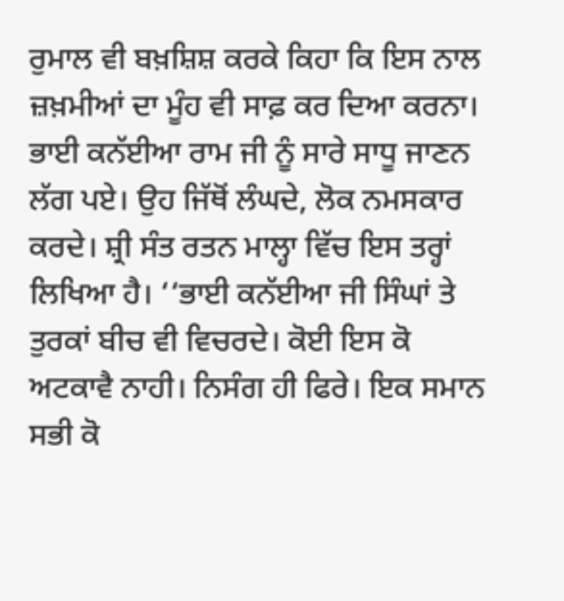ਰੁਮਾਲ ਵੀ ਬਖ਼ਸ਼ਿਸ਼ ਕਰਕੇ ਕਿਹਾ ਕਿ ਇਸ ਨਾਲ ਜ਼ਖ਼ਮੀਆਂ ਦਾ ਮੂੰਹ ਵੀ ਸਾਫ਼ ਕਰ ਦਿਆ ਕਰਨਾ। ਭਾਈ ਕਨੱਈਆ ਰਾਮ ਜੀ ਨੂੰ ਸਾਰੇ ਸਾਧੂ ਜਾਣਨ ਲੱਗ ਪਏ। ਉਹ ਜਿੱਥੋਂ ਲੰਘਦੇ, ਲੋਕ ਨਮਸਕਾਰ ਕਰਦੇ। ਸ਼੍ਰੀ ਸੰਤ ਰਤਨ ਮਾਲ੍ਹਾ ਵਿੱਚ ਇਸ ਤਰ੍ਹਾਂ ਲਿਖਿਆ ਹੈ। ‘‘ਭਾਈ ਕਨੱਈਆ ਜੀ ਸਿੰਘਾਂ ਤੇ ਤੁਰਕਾਂ ਬੀਚ ਵੀ ਵਿਚਰਦੇ। ਕੋਈ ਇਸ ਕੋ ਅਟਕਾਵੈ ਨਾਹੀ। ਨਿਸੰਗ ਹੀ ਫਿਰੇ। ਇਕ ਸਮਾਨ ਸਭੀ ਕੋ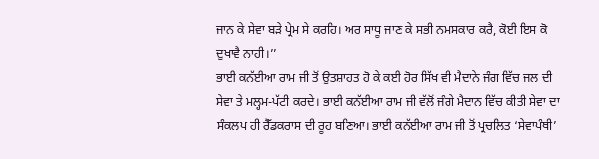ਜਾਨ ਕੇ ਸੇਵਾ ਬੜੇ ਪ੍ਰੇਮ ਸੇ ਕਰਹਿ। ਅਰ ਸਾਧੂ ਜਾਣ ਕੇ ਸਭੀ ਨਮਸਕਾਰ ਕਰੈ, ਕੋਈ ਇਸ ਕੋ ਦੁਖਾਵੈ ਨਾਹੀ।’’
ਭਾਈ ਕਨੱਈਆ ਰਾਮ ਜੀ ਤੋਂ ਉਤਸ਼ਾਹਤ ਹੋ ਕੇ ਕਈ ਹੋਰ ਸਿੱਖ ਵੀ ਮੈਦਾਨੇ ਜੰਗ ਵਿੱਚ ਜਲ ਦੀ ਸੇਵਾ ਤੇ ਮਲ੍ਹਮ-ਪੱਟੀ ਕਰਦੇ। ਭਾਈ ਕਨੱਈਆ ਰਾਮ ਜੀ ਵੱਲੋਂ ਜੰਗੇ ਮੈਦਾਨ ਵਿੱਚ ਕੀਤੀ ਸੇਵਾ ਦਾ ਸੰਕਲਪ ਹੀ ਰੈੱਡਕਰਾਸ ਦੀ ਰੂਹ ਬਣਿਆ। ਭਾਈ ਕਨੱਈਆ ਰਾਮ ਜੀ ਤੋਂ ਪ੍ਰਚਲਿਤ ‘ਸੇਵਾਪੰਥੀ’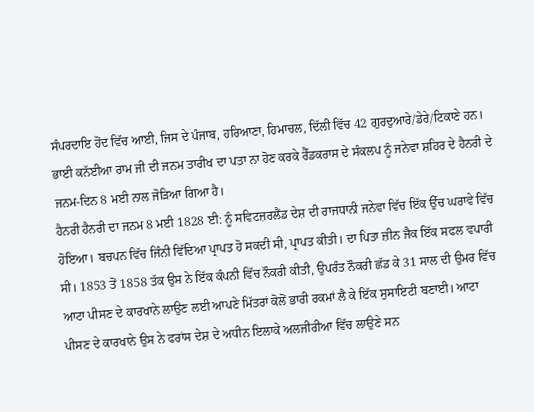ਸੰਪਰਦਾਇ ਹੋਂਦ ਵਿੱਚ ਆਈ, ਜਿਸ ਦੇ ਪੰਜਾਬ, ਹਰਿਆਣਾ, ਹਿਮਾਚਲ, ਦਿੱਲੀ ਵਿੱਚ 42 ਗੁਰਦੁਆਰੇ/ਡੇਰੇ/ਟਿਕਾਣੇ ਹਨ। ਭਾਈ ਕਨੱਈਆ ਰਾਮ ਜੀ ਦੀ ਜਨਮ ਤਾਰੀਖ ਦਾ ਪਤਾ ਨਾ ਹੋਣ ਕਰਕੇ ਰੈੱਡਕਰਾਸ ਦੇ ਸੰਕਲਪ ਨੂੰ ਜਨੇਵਾ ਸ਼ਹਿਰ ਦੇ ਹੈਨਰੀ ਦੇ ਜਨਮ-ਦਿਨ 8 ਮਈ ਨਾਲ ਜੋੜਿਆ ਗਿਆ ਹੈ।
ਹੈਨਰੀ ਹੈਨਰੀ ਦਾ ਜਨਮ 8 ਮਈ 1828 ਈ: ਨੂੰ ਸਵਿਟਜ਼ਰਲੈਂਡ ਦੇਸ਼ ਦੀ ਰਾਜਧਾਨੀ ਜਨੇਵਾ ਵਿੱਚ ਇੱਕ ਉੱਚ ਘਰਾਵੇ ਵਿੱਚ ਹੋਇਆ। ਬਚਪਨ ਵਿੱਚ ਜਿੰਨੀ ਵਿੱਦਿਆ ਪ੍ਰਾਪਤ ਹੋ ਸਕਦੀ ਸੀ, ਪ੍ਰਾਪਤ ਕੀਤੀ। ਦਾ ਪਿਤਾ ਜ਼ੀਨ ਜੈਕ ਇੱਕ ਸਫਲ ਵਪਾਰੀ ਸੀ। 1853 ਤੋਂ 1858 ਤੱਕ ਉਸ ਨੇ ਇੱਕ ਕੰਪਨੀ ਵਿੱਚ ਨੌਕਰੀ ਕੀਤੀ, ਉਪਰੰਤ ਨੌਕਰੀ ਛੱਡ ਕੇ 31 ਸਾਲ ਦੀ ਉਮਰ ਵਿੱਚ ਆਟਾ ਪੀਸਣ ਦੇ ਕਾਰਖਾਨੇ ਲਾਉਣ ਲਈ ਆਪਣੇ ਮਿੱਤਰਾਂ ਕੋਲੋਂ ਭਾਰੀ ਰਕਮਾਂ ਲੈ ਕੇ ਇੱਕ ਸੁਸਾਇਟੀ ਬਣਾਈ। ਆਟਾ ਪੀਸਣ ਦੇ ਕਾਰਖਾਨੇ ਉਸ ਨੇ ਫਰਾਂਸ ਦੇਸ਼ ਦੇ ਅਧੀਨ ਇਲਾਕੇ ਅਲਜੀਰੀਆ ਵਿੱਚ ਲਾਉਣੇ ਸਨ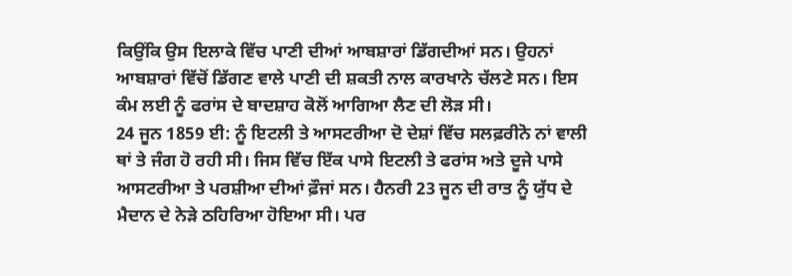ਕਿਉਂਕਿ ਉਸ ਇਲਾਕੇ ਵਿੱਚ ਪਾਣੀ ਦੀਆਂ ਆਬਸ਼ਾਰਾਂ ਡਿੱਗਦੀਆਂ ਸਨ। ਉਹਨਾਂ ਆਬਸ਼ਾਰਾਂ ਵਿੱਚੋਂ ਡਿੱਗਣ ਵਾਲੇ ਪਾਣੀ ਦੀ ਸ਼ਕਤੀ ਨਾਲ ਕਾਰਖਾਨੇ ਚੱਲਣੇ ਸਨ। ਇਸ ਕੰਮ ਲਈ ਨੂੰ ਫਰਾਂਸ ਦੇ ਬਾਦਸ਼ਾਹ ਕੋਲੋਂ ਆਗਿਆ ਲੈਣ ਦੀ ਲੋੜ ਸੀ।
24 ਜੂਨ 1859 ਈ: ਨੂੰ ਇਟਲੀ ਤੇ ਆਸਟਰੀਆ ਦੋ ਦੇਸ਼ਾਂ ਵਿੱਚ ਸਲਫ਼ਰੀਨੋ ਨਾਂ ਵਾਲੀ ਥਾਂ ਤੇ ਜੰਗ ਹੋ ਰਹੀ ਸੀ। ਜਿਸ ਵਿੱਚ ਇੱਕ ਪਾਸੇ ਇਟਲੀ ਤੇ ਫਰਾਂਸ ਅਤੇ ਦੂਜੇ ਪਾਸੇ ਆਸਟਰੀਆ ਤੇ ਪਰਸ਼ੀਆ ਦੀਆਂ ਫ਼ੌਜਾਂ ਸਨ। ਹੈਨਰੀ 23 ਜੂਨ ਦੀ ਰਾਤ ਨੂੰ ਯੁੱਧ ਦੇ ਮੈਦਾਨ ਦੇ ਨੇੜੇ ਠਹਿਰਿਆ ਹੋਇਆ ਸੀ। ਪਰ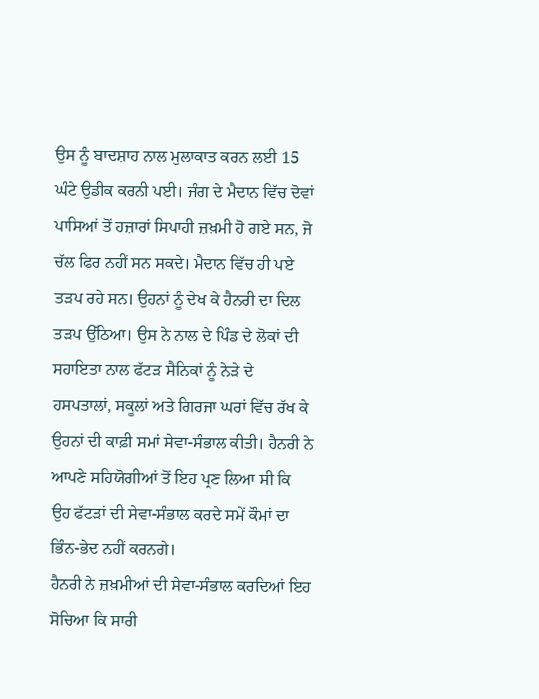ਉਸ ਨੂੰ ਬਾਦਸ਼ਾਹ ਨਾਲ ਮੁਲਾਕਾਤ ਕਰਨ ਲਈ 15 ਘੰਟੇ ਉਡੀਕ ਕਰਨੀ ਪਈ। ਜੰਗ ਦੇ ਮੈਦਾਨ ਵਿੱਚ ਦੋਵਾਂ ਪਾਸਿਆਂ ਤੋਂ ਹਜ਼ਾਰਾਂ ਸਿਪਾਹੀ ਜ਼ਖ਼ਮੀ ਹੋ ਗਏ ਸਨ, ਜੋ ਚੱਲ ਫਿਰ ਨਹੀਂ ਸਨ ਸਕਦੇ। ਮੈਦਾਨ ਵਿੱਚ ਹੀ ਪਏ ਤੜਪ ਰਹੇ ਸਨ। ਉਹਨਾਂ ਨੂੰ ਦੇਖ ਕੇ ਹੈਨਰੀ ਦਾ ਦਿਲ ਤੜਪ ਉੱਠਿਆ। ਉਸ ਨੇ ਨਾਲ ਦੇ ਪਿੰਡ ਦੇ ਲੋਕਾਂ ਦੀ ਸਹਾਇਤਾ ਨਾਲ ਫੱਟੜ ਸੈਨਿਕਾਂ ਨੂੰ ਨੇੜੇ ਦੇ ਹਸਪਤਾਲਾਂ, ਸਕੂਲਾਂ ਅਤੇ ਗਿਰਜਾ ਘਰਾਂ ਵਿੱਚ ਰੱਖ ਕੇ ਉਹਨਾਂ ਦੀ ਕਾਫ਼ੀ ਸਮਾਂ ਸੇਵਾ-ਸੰਭਾਲ ਕੀਤੀ। ਹੈਨਰੀ ਨੇ ਆਪਣੇ ਸਹਿਯੋਗੀਆਂ ਤੋਂ ਇਹ ਪ੍ਰਣ ਲਿਆ ਸੀ ਕਿ ਉਹ ਫੱਟੜਾਂ ਦੀ ਸੇਵਾ-ਸੰਭਾਲ ਕਰਦੇ ਸਮੇਂ ਕੌਮਾਂ ਦਾ ਭਿੰਨ-ਭੇਦ ਨਹੀਂ ਕਰਨਗੇ।
ਹੈਨਰੀ ਨੇ ਜ਼ਖ਼ਮੀਆਂ ਦੀ ਸੇਵਾ-ਸੰਭਾਲ ਕਰਦਿਆਂ ਇਹ ਸੋਚਿਆ ਕਿ ਸਾਰੀ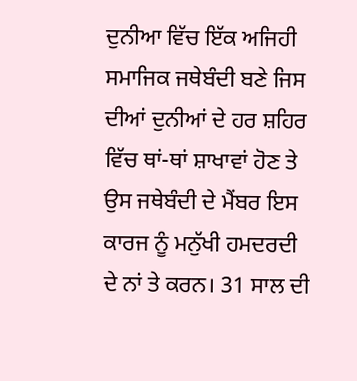ਦੁਨੀਆ ਵਿੱਚ ਇੱਕ ਅਜਿਹੀ ਸਮਾਜਿਕ ਜਥੇਬੰਦੀ ਬਣੇ ਜਿਸ ਦੀਆਂ ਦੁਨੀਆਂ ਦੇ ਹਰ ਸ਼ਹਿਰ ਵਿੱਚ ਥਾਂ-ਥਾਂ ਸ਼ਾਖਾਵਾਂ ਹੋਣ ਤੇ ਉਸ ਜਥੇਬੰਦੀ ਦੇ ਮੈਂਬਰ ਇਸ ਕਾਰਜ ਨੂੰ ਮਨੁੱਖੀ ਹਮਦਰਦੀ ਦੇ ਨਾਂ ਤੇ ਕਰਨ। 31 ਸਾਲ ਦੀ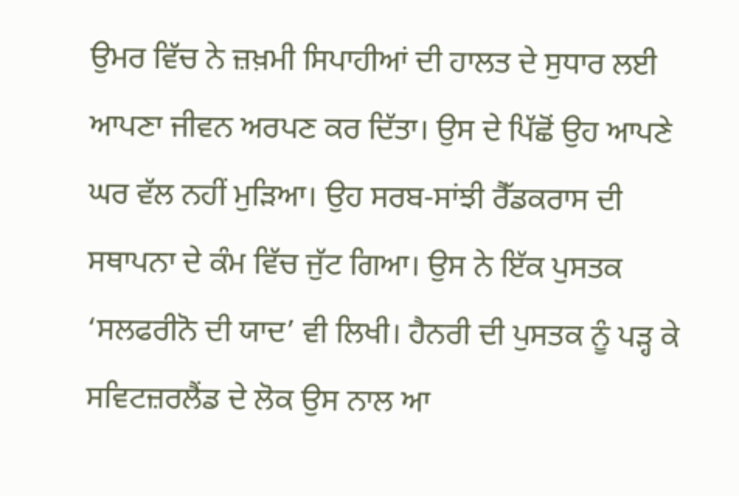ਉਮਰ ਵਿੱਚ ਨੇ ਜ਼ਖ਼ਮੀ ਸਿਪਾਹੀਆਂ ਦੀ ਹਾਲਤ ਦੇ ਸੁਧਾਰ ਲਈ ਆਪਣਾ ਜੀਵਨ ਅਰਪਣ ਕਰ ਦਿੱਤਾ। ਉਸ ਦੇ ਪਿੱਛੋਂ ਉਹ ਆਪਣੇ ਘਰ ਵੱਲ ਨਹੀਂ ਮੁੜਿਆ। ਉਹ ਸਰਬ-ਸਾਂਝੀ ਰੈੱਡਕਰਾਸ ਦੀ ਸਥਾਪਨਾ ਦੇ ਕੰਮ ਵਿੱਚ ਜੁੱਟ ਗਿਆ। ਉਸ ਨੇ ਇੱਕ ਪੁਸਤਕ ‘ਸਲਫਰੀਨੋ ਦੀ ਯਾਦ’ ਵੀ ਲਿਖੀ। ਹੈਨਰੀ ਦੀ ਪੁਸਤਕ ਨੂੰ ਪੜ੍ਹ ਕੇ ਸਵਿਟਜ਼ਰਲੈਂਡ ਦੇ ਲੋਕ ਉਸ ਨਾਲ ਆ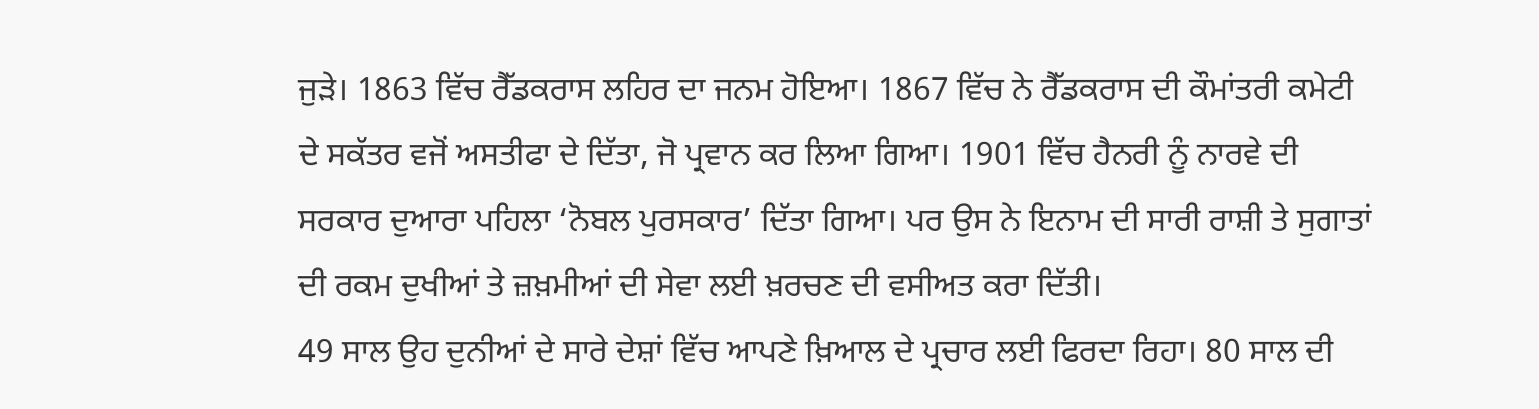ਜੁੜੇ। 1863 ਵਿੱਚ ਰੈੱਡਕਰਾਸ ਲਹਿਰ ਦਾ ਜਨਮ ਹੋਇਆ। 1867 ਵਿੱਚ ਨੇ ਰੈੱਡਕਰਾਸ ਦੀ ਕੌਮਾਂਤਰੀ ਕਮੇਟੀ ਦੇ ਸਕੱਤਰ ਵਜੋਂ ਅਸਤੀਫਾ ਦੇ ਦਿੱਤਾ, ਜੋ ਪ੍ਰਵਾਨ ਕਰ ਲਿਆ ਗਿਆ। 1901 ਵਿੱਚ ਹੈਨਰੀ ਨੂੰ ਨਾਰਵੇ ਦੀ ਸਰਕਾਰ ਦੁਆਰਾ ਪਹਿਲਾ ‘ਨੋਬਲ ਪੁਰਸਕਾਰ’ ਦਿੱਤਾ ਗਿਆ। ਪਰ ਉਸ ਨੇ ਇਨਾਮ ਦੀ ਸਾਰੀ ਰਾਸ਼ੀ ਤੇ ਸੁਗਾਤਾਂ ਦੀ ਰਕਮ ਦੁਖੀਆਂ ਤੇ ਜ਼ਖ਼ਮੀਆਂ ਦੀ ਸੇਵਾ ਲਈ ਖ਼ਰਚਣ ਦੀ ਵਸੀਅਤ ਕਰਾ ਦਿੱਤੀ।
49 ਸਾਲ ਉਹ ਦੁਨੀਆਂ ਦੇ ਸਾਰੇ ਦੇਸ਼ਾਂ ਵਿੱਚ ਆਪਣੇ ਖ਼ਿਆਲ ਦੇ ਪ੍ਰਚਾਰ ਲਈ ਫਿਰਦਾ ਰਿਹਾ। 80 ਸਾਲ ਦੀ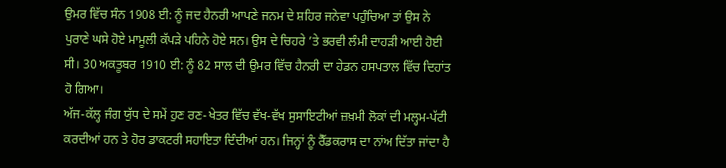ਉਮਰ ਵਿੱਚ ਸੰਨ 1908 ਈ: ਨੂੰ ਜਦ ਹੈਨਰੀ ਆਪਣੇ ਜਨਮ ਦੇ ਸ਼ਹਿਰ ਜਨੇਵਾ ਪਹੁੰਚਿਆ ਤਾਂ ਉਸ ਨੇ ਪੁਰਾਣੇ ਘਸੇ ਹੋਏ ਮਾਮੂਲੀ ਕੱਪੜੇ ਪਹਿਨੇ ਹੋਏ ਸਨ। ਉਸ ਦੇ ਚਿਹਰੇ ’ਤੇ ਭਰਵੀ ਲੰਮੀ ਦਾਹੜੀ ਆਈ ਹੋਈ ਸੀ। 30 ਅਕਤੂਬਰ 1910 ਈ: ਨੂੰ 82 ਸਾਲ ਦੀ ਉਮਰ ਵਿੱਚ ਹੈਨਰੀ ਦਾ ਹੇਡਨ ਹਸਪਤਾਲ ਵਿੱਚ ਦਿਹਾਂਤ ਹੋ ਗਿਆ।
ਅੱਜ-ਕੱਲ੍ਹ ਜੰਗ ਯੁੱਧ ਦੇ ਸਮੇਂ ਹੁਣ ਰਣ-ਖੇਤਰ ਵਿੱਚ ਵੱਖ-ਵੱਖ ਸੁਸਾਇਟੀਆਂ ਜ਼ਖ਼ਮੀ ਲੋਕਾਂ ਦੀ ਮਲ੍ਹਮ-ਪੱਟੀ ਕਰਦੀਆਂ ਹਨ ਤੇ ਹੋਰ ਡਾਕਟਰੀ ਸਹਾਇਤਾ ਦਿੰਦੀਆਂ ਹਨ। ਜਿਨ੍ਹਾਂ ਨੂੰ ਰੈੱਡਕਰਾਸ ਦਾ ਨਾਂਅ ਦਿੱਤਾ ਜਾਂਦਾ ਹੈ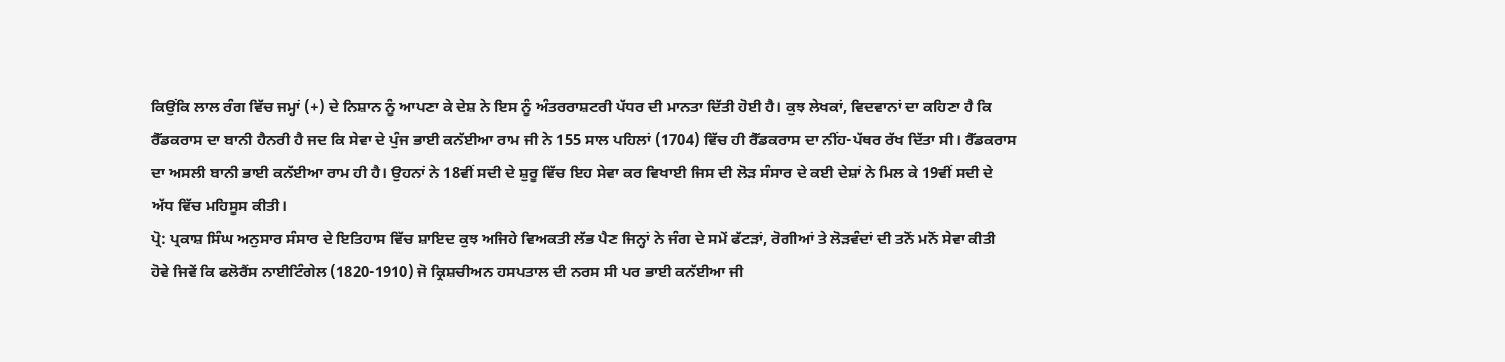ਕਿਉਂਕਿ ਲਾਲ ਰੰਗ ਵਿੱਚ ਜਮ੍ਹਾਂ (+) ਦੇ ਨਿਸ਼ਾਨ ਨੂੰ ਆਪਣਾ ਕੇ ਦੇਸ਼ ਨੇ ਇਸ ਨੂੰ ਅੰਤਰਰਾਸ਼ਟਰੀ ਪੱਧਰ ਦੀ ਮਾਨਤਾ ਦਿੱਤੀ ਹੋਈ ਹੈ। ਕੁਝ ਲੇਖਕਾਂ, ਵਿਦਵਾਨਾਂ ਦਾ ਕਹਿਣਾ ਹੈ ਕਿ ਰੈੱਡਕਰਾਸ ਦਾ ਬਾਨੀ ਹੈਨਰੀ ਹੈ ਜਦ ਕਿ ਸੇਵਾ ਦੇ ਪੁੰਜ ਭਾਈ ਕਨੱਈਆ ਰਾਮ ਜੀ ਨੇ 155 ਸਾਲ ਪਹਿਲਾਂ (1704) ਵਿੱਚ ਹੀ ਰੈੱਡਕਰਾਸ ਦਾ ਨੀਂਹ-ਪੱਥਰ ਰੱਖ ਦਿੱਤਾ ਸੀ। ਰੈੱਡਕਰਾਸ ਦਾ ਅਸਲੀ ਬਾਨੀ ਭਾਈ ਕਨੱਈਆ ਰਾਮ ਹੀ ਹੈ। ਉਹਨਾਂ ਨੇ 18ਵੀਂ ਸਦੀ ਦੇ ਸ਼ੁਰੂ ਵਿੱਚ ਇਹ ਸੇਵਾ ਕਰ ਵਿਖਾਈ ਜਿਸ ਦੀ ਲੋੜ ਸੰਸਾਰ ਦੇ ਕਈ ਦੇਸ਼ਾਂ ਨੇ ਮਿਲ ਕੇ 19ਵੀਂ ਸਦੀ ਦੇ ਅੱਧ ਵਿੱਚ ਮਹਿਸੂਸ ਕੀਤੀ।
ਪ੍ਰੋ: ਪ੍ਰਕਾਸ਼ ਸਿੰਘ ਅਨੁਸਾਰ ਸੰਸਾਰ ਦੇ ਇਤਿਹਾਸ ਵਿੱਚ ਸ਼ਾਇਦ ਕੁਝ ਅਜਿਹੇ ਵਿਅਕਤੀ ਲੱਭ ਪੈਣ ਜਿਨ੍ਹਾਂ ਨੇ ਜੰਗ ਦੇ ਸਮੇਂ ਫੱਟੜਾਂ, ਰੋਗੀਆਂ ਤੇ ਲੋੜਵੰਦਾਂ ਦੀ ਤਨੋਂ ਮਨੋਂ ਸੇਵਾ ਕੀਤੀ ਹੋਵੇ ਜਿਵੇਂ ਕਿ ਫਲੋਰੈਂਸ ਨਾਈਟਿੰਗੇਲ (1820-1910) ਜੋ ਕ੍ਰਿਸ਼ਚੀਅਨ ਹਸਪਤਾਲ ਦੀ ਨਰਸ ਸੀ ਪਰ ਭਾਈ ਕਨੱਈਆ ਜੀ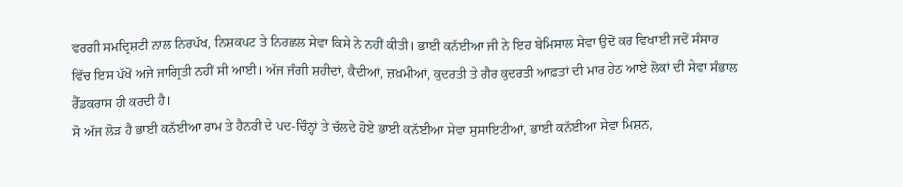ਵਰਗੀ ਸਮਦ੍ਰਿਸ਼ਟੀ ਨਾਲ ਨਿਰਪੱਖ, ਨਿਸ਼ਕਪਟ ਤੇ ਨਿਰਛਲ ਸੇਵਾ ਕਿਸੇ ਨੇ ਨਹੀਂ ਕੀਤੀ। ਭਾਈ ਕਨੱਈਆ ਜੀ ਨੇ ਇਹ ਬੇਮਿਸਾਲ ਸੇਵਾ ਉਦੋਂ ਕਰ ਵਿਖਾਈ ਜਦੋਂ ਸੰਸਾਰ ਵਿੱਚ ਇਸ ਪੱਖੋਂ ਅਜੇ ਜਾਗ੍ਰਿਤੀ ਨਹੀਂ ਸੀ ਆਈ। ਅੱਜ ਜੰਗੀ ਸ਼ਹੀਦਾਂ, ਕੈਦੀਆਂ, ਜ਼ਖ਼ਮੀਆਂ, ਕੁਦਰਤੀ ਤੇ ਗੈਰ ਕੁਦਰਤੀ ਆਫ਼ਤਾਂ ਦੀ ਮਾਰ ਹੇਠ ਆਏ ਲੋਕਾਂ ਦੀ ਸੇਵਾ ਸੰਭਾਲ ਰੈੱਡਕਰਾਸ ਹੀ ਕਰਦੀ ਹੈ।
ਸੋ ਅੱਜ ਲੋੜ ਹੈ ਭਾਈ ਕਨੱਈਆ ਰਾਮ ਤੇ ਹੈਨਰੀ ਦੇ ਪਦ-ਚਿੰਨ੍ਹਾਂ ਤੇ ਚੱਲਦੇ ਹੋਏ ਭਾਈ ਕਨੱਈਆ ਸੇਵਾ ਸੁਸਾਇਟੀਆਂ, ਭਾਈ ਕਨੱਈਆ ਸੇਵਾ ਮਿਸ਼ਨ,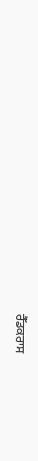ਰੈੱਡਕਰਾਸ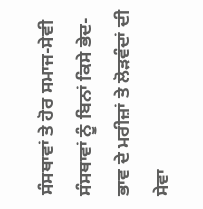ਸੰਸਥਾਵਾਂ ਤੇ ਹੋਰ ਸਮਾਜ-ਸੇਵੀ ਸੰਸਥਾਵਾਂ ਨੂੰ ਬਿਨਾਂ ਕਿਸੇ ਭੇਦ-ਭਾਵ ਦੇ ਮਰੀਜ਼ਾਂ ਤੇ ਲੋੜਵੰਦਾਂ ਦੀ ਸੇਵਾ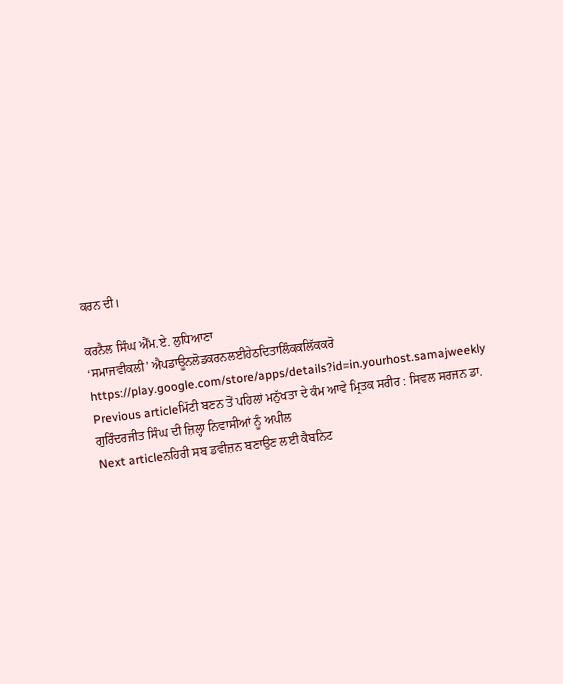ਕਰਨ ਦੀ।

ਕਰਨੈਲ ਸਿੰਘ ਐੱਮ.ਏ. ਲੁਧਿਆਣਾ
‘ਸਮਾਜਵੀਕਲੀ’ ਐਪਡਾਊਨਲੋਡਕਰਨਲਈਹੇਠਦਿਤਾਲਿੰਕਕਲਿੱਕਕਰੋ
https://play.google.com/store/apps/details?id=in.yourhost.samajweekly
Previous articleਮਿੱਟੀ ਬਣਨ ਤੋਂ ਪਹਿਲਾਂ ਮਨੁੱਖਤਾ ਦੇ ਕੰਮ ਆਵੇ ਮ੍ਰਿਤਕ ਸਰੀਰ : ਸਿਵਲ ਸਰਜਨ ਡਾ. ਗੁਰਿੰਦਰਜੀਤ ਸਿੰਘ ਦੀ ਜ਼ਿਲ੍ਹਾ ਨਿਵਾਸੀਆਂ ਨੂੰ ਅਪੀਲ
Next articleਨਹਿਰੀ ਸਬ ਡਵੀਜ਼ਨ ਬਣਾਉਣ ਲਈ ਕੈਬਨਿਟ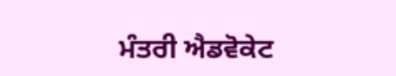ਮੰਤਰੀ ਐਡਵੋਕੇਟ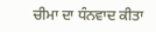ਚੀਮਾ ਦਾ ਧੰਨਵਾਦ ਕੀਤਾ